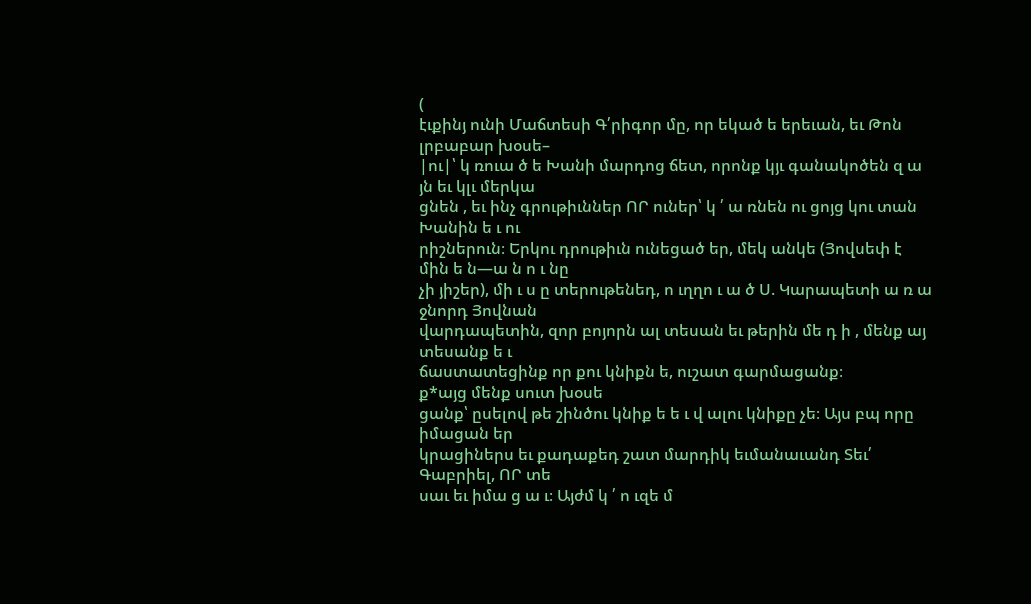(
էւքինյ ունի Մաճտեսի Գ՛րիգոր մը, որ եկած ե երեւան, եւ Թոն լրբաբար խօսե–
|ու|՝ կ ռուա ծ ե Խանի մարդոց ճետ, որոնք կյւ գանակոծեն զ ա յն եւ կլւ մերկա
ցնեն , եւ ինչ գրութիւններ ՈՐ ուներ՝ կ ՛ ա ռնեն ու ցոյց կու տան Խանին ե ւ ու
րիշներուն։ Երկու դրութիւն ունեցած եր, մեկ անկե (Յովսեփ է մին ե ն—ա ն ո ւ նը
չի յիշեր), մի ւ ս ը տերութենեդ, ո ւղղո ւ ա ծ Ս. Կարապետի ա ռ ա ջնորդ Յովնան
վարդապետին, զոր բոյորն ալ տեսան եւ թերին մե դ ի , մենք այ տեսանք ե ւ
ճաստատեցինք որ քու կնիքն ե, ուշատ գարմացանք։
ք*այց մենք սուտ խօսե
ցանք՝ ըսելով թե շինծու կնիք ե ե ւ վ ալու կնիքը չե։ Այս բպ որը իմացան եր
կրացիներս եւ քադաքեդ շատ մարդիկ եւմանաւանդ Տեւ՛ Գաբրիել, ՈՐ տե
սաւ եւ իմա ց ա ւ։ Այժմ կ ՛ ո ւզե մ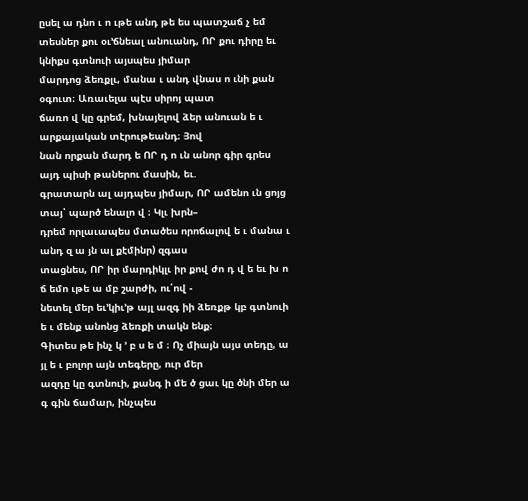ըսել ա դնո ւ ո ւթե անդ թե ես պատշաճ չ եմ
տեսներ քու օւ՚ճնեալ անուանդ, ՈՐ քու դիրը եւ կնիքս գտնուի այսպես յիմար
մարդոց ձեռքլւ, մանա ւ անդ վնաս ո ւնի քան օգուտ։ Առաւելա պէս սիրոյ պատ
ճառո վ կը գրեմ, խնայելով ձեր անուան ե ւ արքայական տէրութեանդ։ Յով
նան որքան մարդ ե ՈՐ դ ո ւն անոր գիր գրես այդ պիսի թաներու մասին, եւ.
գրատարն ալ այդպես յիմար, ՈՐ ամենո ւն ցոյց տայ՝ պարծ ենալո վ ։ Կլւ խրն–
դրեմ որլաւապես մտածես որոճալով ե ւ մանա ւ անդ զ ա յն ալ քէմինր) զգաս
տացնես, ՈՐ իր մարդիկլւ իր քով ժո դ վ ե եւ խ ո ճ եմո ւթե ա մբ շարժի, ու՛ով -
նետել մեր եւ՚կիւ՚թ այլ ազգ իի ձեռքթ կբ գտնուի ե ւ մենք անոնց ձեռքի տակն ենք։
Գիտես թե ինչ կ ՚ բ ս ե մ ։ Ոչ միայն այս տեդը, ա յլ ե ւ բոլոր այն տեգերը, ուր մեր
ազդը կը գտնուի, քանգ ի մե ծ ցաւ կը ծնի մեր ա գ գին ճամար, ինչպես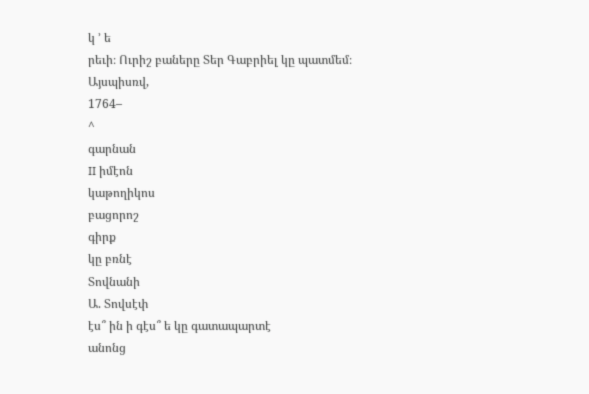կ ՚ ե
րեւի։ Ուրիշ բաները Տեր Գաբրիել կը պատմեմ։
Այսպիսռվ,
1764–
^
գարնան
II իմէոն
կաթողիկոս
բացորոշ
գիրք
կը բռնէ
Տովնանի
Ա. Տովսէփ
էս՞ ին ի գէս՞ ե կը գատապարտէ
անոնց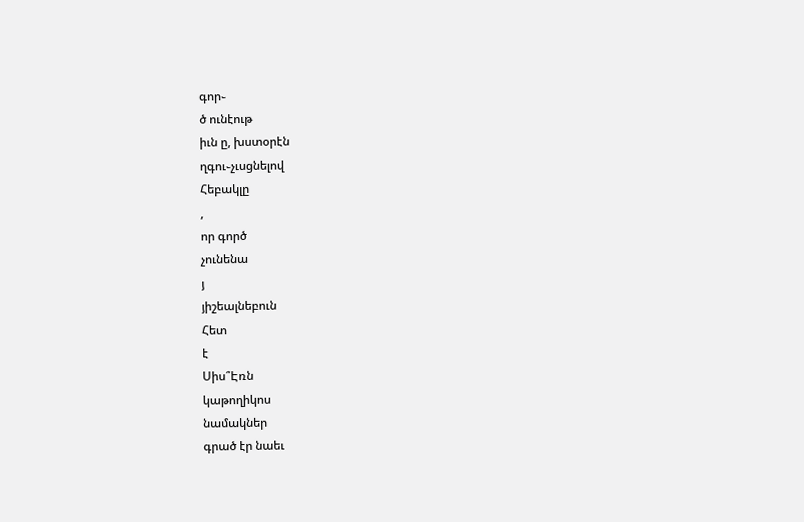գոր֊
ծ ունէութ
իւն ը, խստօրէն
ղգու֊չւսցնելով
Հեբակլը
,
որ գործ
չունենա
յ
յիշեալնեբուն
Հետ
է
Սիս՞Էռն
կաթողիկոս
նամակներ
գրած էր նաեւ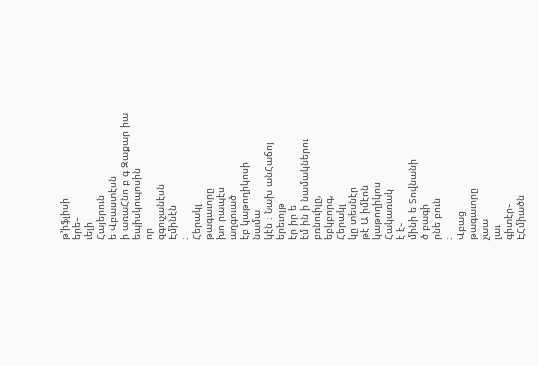թ՚իֆլիսի
երե–
ւելի
Հայերուն
ե Վբաստէսն
ի առաՀնո բ գ Զաքար իա եպիսկոպոսին
որ
զգուչանէսն
Էմինէն
։
Հերակլ
թագաւորը
խո րապէս
աղգուած
էբ կաթողիկոսի
նամա
կէն ։ Նախ անՀաճոյ
երեւոյթ
էր իր ե
էմ ին ի նամակներու
բռնուիլը,
եբկբորգ,
Հերակլ
կը տեսնէր
թէ Ա իմէոն
կաթողիկոս
Հակառակ
է է֊
մինի ե Տովնանի
ծ բագի
րնե բուն
։
Վբաց
թագաւորը
չաա
լաւ
գիտէր֊
ԷՀմիածն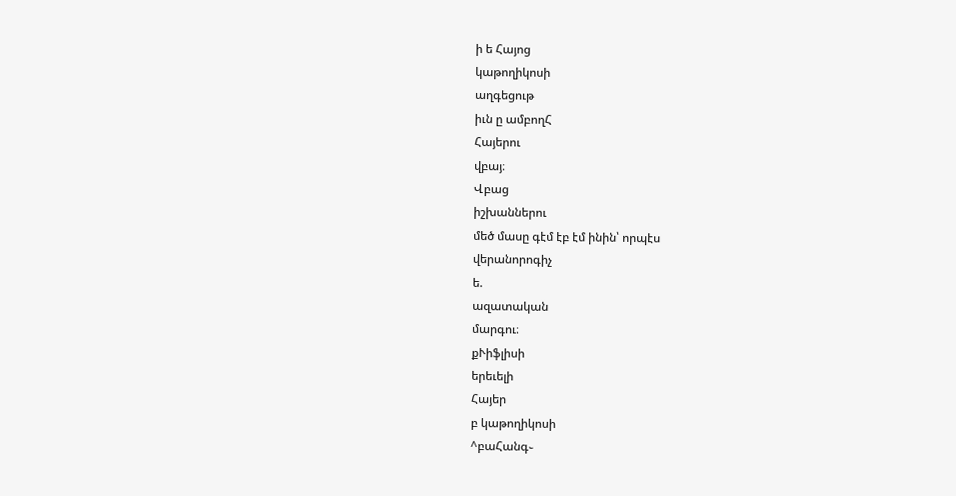ի ե Հայոց
կաթողիկոսի
աղգեցութ
իւն ը ամբողՀ
Հայերու
վբայ։
Վբաց
իշխաններու
մեծ մասը գէմ էբ էմ ինին՝ որպէս
վերանորոգիչ
ե.
ազատական
մարգու։
քՒիֆլիսի
երեւելի
Հայեր
բ կաթողիկոսի
^բաՀանգ֊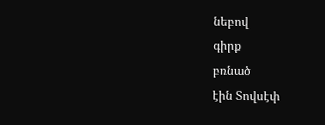նեբով
գիրք
բռնած
էին Տովսէփ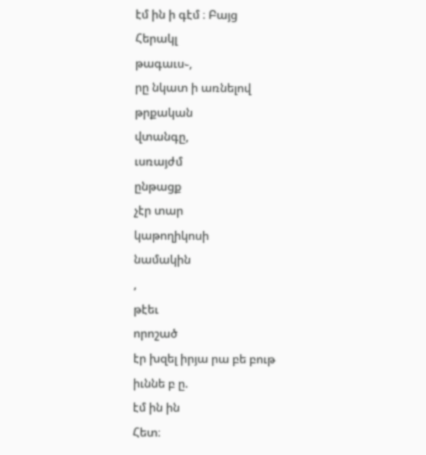էմ ին ի գէմ ։ Բայց
Հերակլ
թագաւս֊,
րը նկատ ի առնելով
թրքական
վտանգը,
ւսռայժմ
ընթացք
չէր տար
կաթողիկոսի
նամակին
,
թէեւ
որոշած
էր խզել իրյա րա բե բութ
իւննե բ ը.
էմ ին ին
Հետ։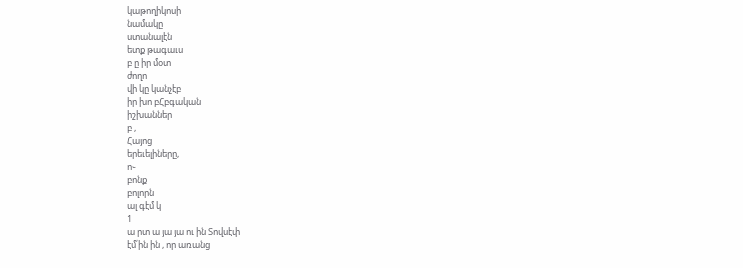կաթողիկոսի
նամակը
ստանալէն
ետք թագաւս
բ ը իր մօտ
ժողո
վի կը կանչէբ
իր խո բՀբգական
իշխաններ
բ ,
Հայոց
երեւելիները,
ո֊
բոնք
բոլորն
ալ գէմ կ
1
ա րտ ա յա յա ու ին Տովսէփ
էմ՛ին ին , որ առանց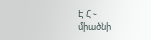Է Հ ֊
միածնի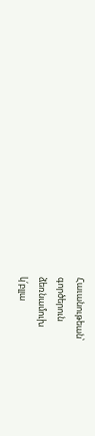Հաւանութեան՝
գործերուն
ձեռնամուխ
կ՛բլլա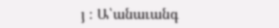յ ։ Ա՝անաւանգ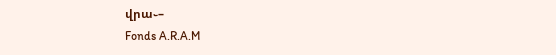վրա֊–
Fonds A.R.A.M